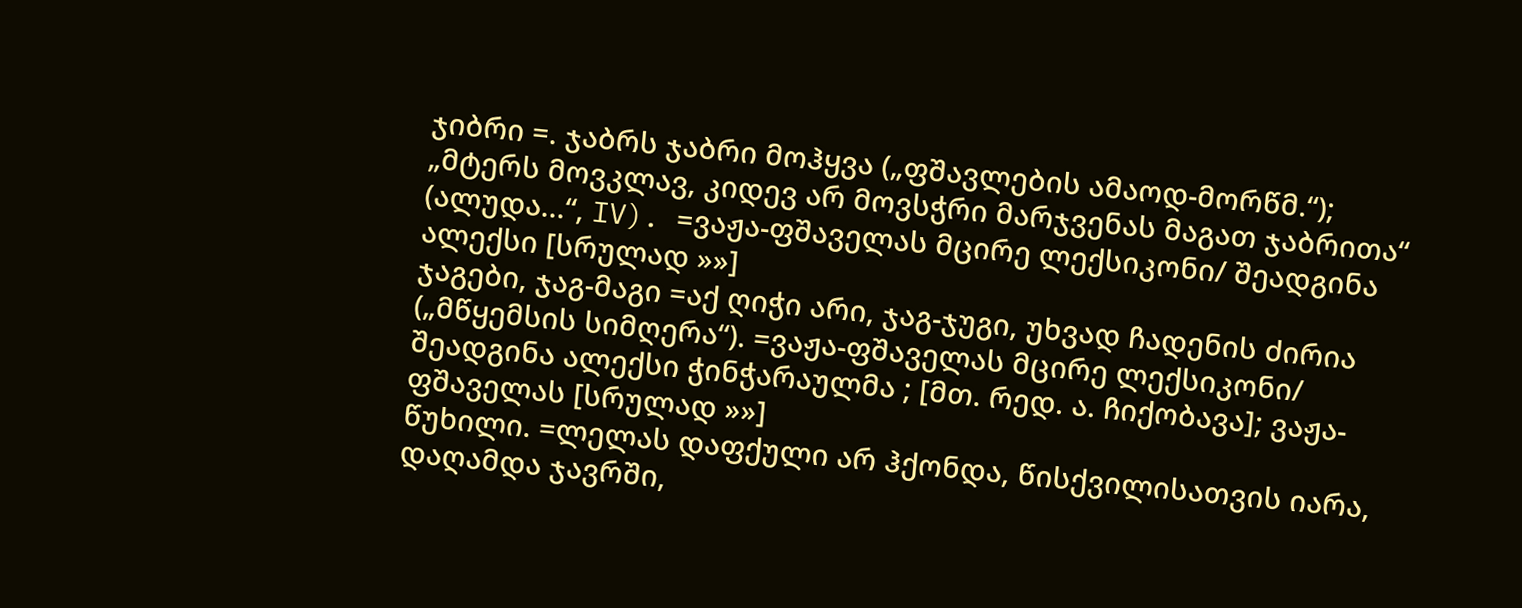ჯიბრი =. ჯაბრს ჯაბრი მოჰყვა („ფშავლების ამაოდ-მორწმ.“); „მტერს მოვკლავ, კიდევ არ მოვსჭრი მარჯვენას მაგათ ჯაბრითა“ (ალუდა...“, IV). =ვაჟა-ფშაველას მცირე ლექსიკონი/ შეადგინა ალექსი [სრულად »»]
ჯაგები, ჯაგ-მაგი =აქ ღიჭი არი, ჯაგ-ჯუგი, უხვად ჩადენის ძირია („მწყემსის სიმღერა“). =ვაჟა-ფშაველას მცირე ლექსიკონი/ შეადგინა ალექსი ჭინჭარაულმა ; [მთ. რედ. ა. ჩიქობავა]; ვაჟა-ფშაველას [სრულად »»]
წუხილი. =ლელას დაფქული არ ჰქონდა, წისქვილისათვის იარა, დაღამდა ჯავრში,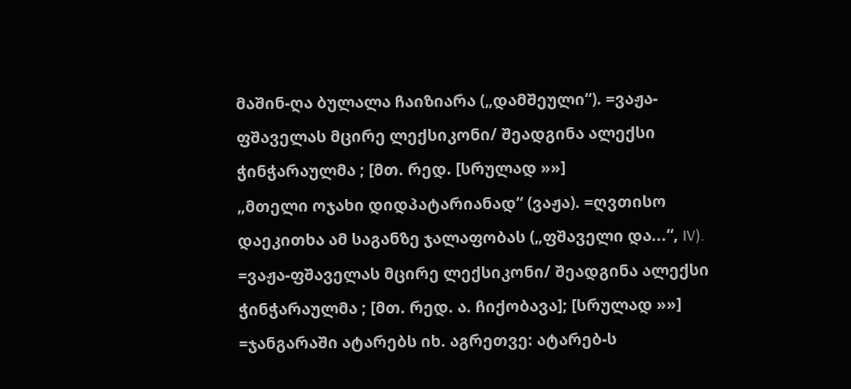მაშინ-ღა ბულალა ჩაიზიარა („დამშეული“). =ვაჟა-ფშაველას მცირე ლექსიკონი/ შეადგინა ალექსი ჭინჭარაულმა ; [მთ. რედ. [სრულად »»]
„მთელი ოჯახი დიდპატარიანად“ (ვაჟა). =ღვთისო დაეკითხა ამ საგანზე ჯალაფობას („ფშაველი და...“, IV). =ვაჟა-ფშაველას მცირე ლექსიკონი/ შეადგინა ალექსი ჭინჭარაულმა ; [მთ. რედ. ა. ჩიქობავა]; [სრულად »»]
=ჯანგარაში ატარებს იხ. აგრეთვე: ატარებ-ს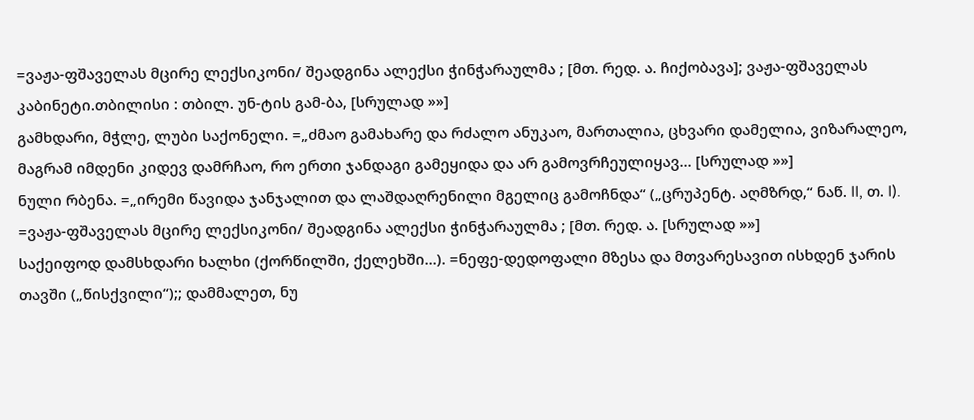=ვაჟა-ფშაველას მცირე ლექსიკონი/ შეადგინა ალექსი ჭინჭარაულმა ; [მთ. რედ. ა. ჩიქობავა]; ვაჟა-ფშაველას კაბინეტი.თბილისი : თბილ. უნ-ტის გამ-ბა, [სრულად »»]
გამხდარი, მჭლე, ლუბი საქონელი. =„ძმაო გამახარე და რძალო ანუკაო, მართალია, ცხვარი დამელია, ვიზარალეო, მაგრამ იმდენი კიდევ დამრჩაო, რო ერთი ჯანდაგი გამეყიდა და არ გამოვრჩეულიყავ... [სრულად »»]
ნული რბენა. =„ირემი წავიდა ჯანჯალით და ლაშდაღრენილი მგელიც გამოჩნდა“ („ცრუპენტ. აღმზრდ,“ ნაწ. II, თ. I). =ვაჟა-ფშაველას მცირე ლექსიკონი/ შეადგინა ალექსი ჭინჭარაულმა ; [მთ. რედ. ა. [სრულად »»]
საქეიფოდ დამსხდარი ხალხი (ქორწილში, ქელეხში...). =ნეფე-დედოფალი მზესა და მთვარესავით ისხდენ ჯარის თავში („წისქვილი“);; დამმალეთ, ნუ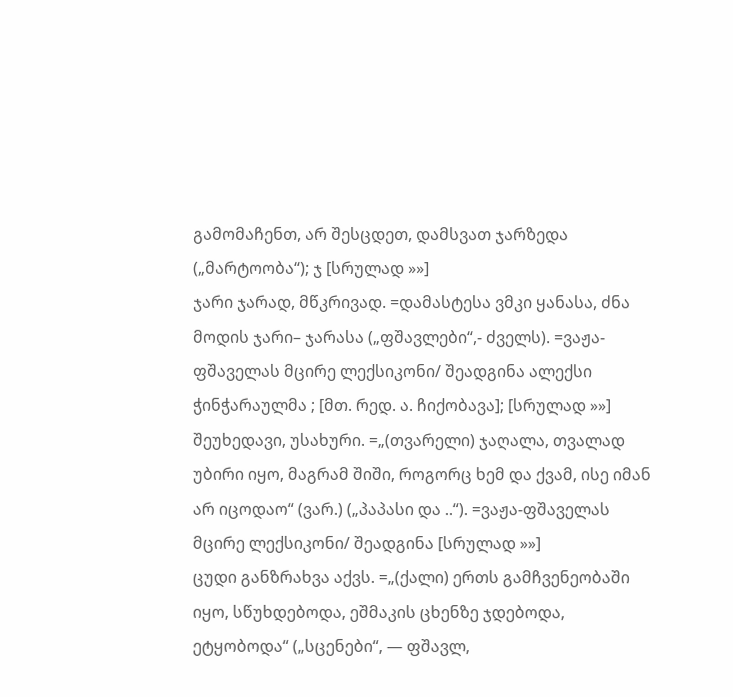გამომაჩენთ, არ შესცდეთ, დამსვათ ჯარზედა („მარტოობა“); ჯ [სრულად »»]
ჯარი ჯარად, მწკრივად. =დამასტესა ვმკი ყანასა, ძნა მოდის ჯარი– ჯარასა („ფშავლები“,- ძველს). =ვაჟა-ფშაველას მცირე ლექსიკონი/ შეადგინა ალექსი ჭინჭარაულმა ; [მთ. რედ. ა. ჩიქობავა]; [სრულად »»]
შეუხედავი, უსახური. =„(თვარელი) ჯაღალა, თვალად უბირი იყო, მაგრამ შიში, როგორც ხემ და ქვამ, ისე იმან არ იცოდაო“ (ვარ.) („პაპასი და ..“). =ვაჟა-ფშაველას მცირე ლექსიკონი/ შეადგინა [სრულად »»]
ცუდი განზრახვა აქვს. =„(ქალი) ერთს გამჩვენეობაში იყო, სწუხდებოდა, ეშმაკის ცხენზე ჯდებოდა, ეტყობოდა“ („სცენები“, — ფშავლ,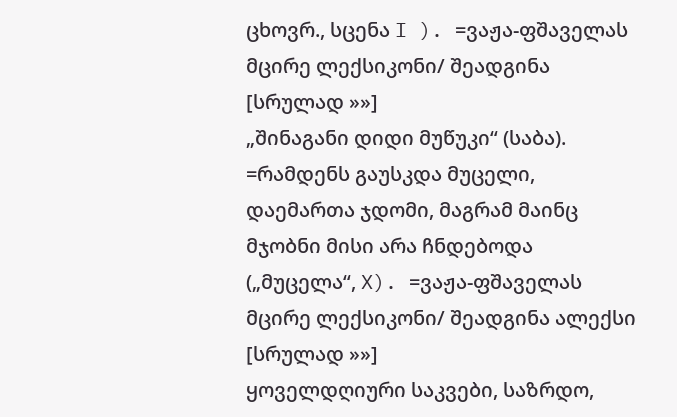ცხოვრ., სცენა I ). =ვაჟა-ფშაველას მცირე ლექსიკონი/ შეადგინა [სრულად »»]
„შინაგანი დიდი მუწუკი“ (საბა). =რამდენს გაუსკდა მუცელი, დაემართა ჯდომი, მაგრამ მაინც მჯობნი მისი არა ჩნდებოდა („მუცელა“, X). =ვაჟა-ფშაველას მცირე ლექსიკონი/ შეადგინა ალექსი [სრულად »»]
ყოველდღიური საკვები, საზრდო,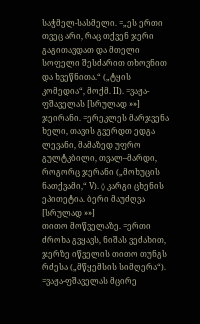საჭმელ-სასმელი. =„ეს ერთი თვეც არი, რაც თქვენ ჯერი გაგითავდათ და მთელი სოფელი შესძარით თხოვნით და ხვეწნითა.“ („ტყის კომედია“, მოქმ. II). =ვაჟა-ფშაველას [სრულად »»]
ჯეირანი. =ერეკლეს მარჯვენა ხელი, თავის გვერდთ ედგა ლევანი, მამაზედ უფრო გულტკბილი, თვალ–მარდი, როგორც ჯერანი („მოხუცის ნათქვამი,“ V). ◊ კარგი ცხენის ეპითეტია. ბერი მაუძღვა [სრულად »»]
თითო მოწველაზე. =ერთი ძროხა გვყავს, ნიშას ვეძახით, ჯერზე იწველის თითო თუნგს რძესა („მწყემსის სიმღერა“). =ვაჟა-ფშაველას მცირე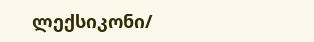ლექსიკონი/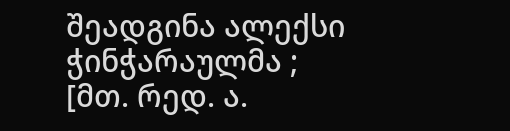შეადგინა ალექსი ჭინჭარაულმა ; [მთ. რედ. ა.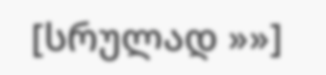[სრულად »»]